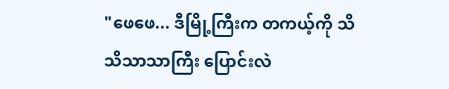"ဖေဖေ... ဒီမြို့ကြီးက တကယ့်ကို သိသိသာသာကြီး ပြောင်းလဲ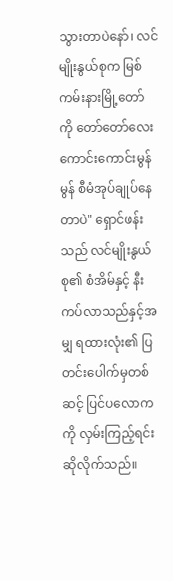သွားတာပဲနော်၊ လင်မျိုးနွယ်စုက မြစ်ကမ်းနားမြို့တော် ကို တော်တော်လေး ကောင်းကောင်းမွန်မွန် စီမံအုပ်ချုပ်နေတာပဲ" ရှောင်ဖန်းသည် လင်မျိုးနွယ်စု၏ စံအိမ်နှင့် နီးကပ်လာသည်နှင့်အမျှ ရထားလုံး၏ ပြတင်းပေါက်မှတစ်ဆင့် ပြင်ပလောကကို လှမ်းကြည့်ရင်း ဆိုလိုက်သည်။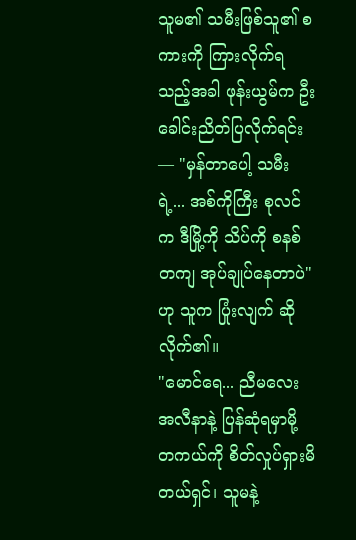သူမ၏ သမီးဖြစ်သူ၏ စကားကို ကြားလိုက်ရသည့်အခါ ဖုန်းယွမ်က ဦးခေါင်းညိတ်ပြလိုက်ရင်း— "မှန်တာပေါ့ သမီးရဲ့... အစ်ကိုကြီး စုလင်က ဒီမြို့ကို သိပ်ကို စနစ်တကျ အုပ်ချုပ်နေတာပဲ" ဟု သူက ပြုံးလျက် ဆိုလိုက်၏။
"မောင်ရေ... ညီမလေး အလီနာနဲ့ ပြန်ဆုံရမှာမို့ တကယ်ကို စိတ်လှုပ်ရှားမိတယ်ရှင်၊ သူမနဲ့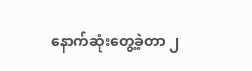နောက်ဆုံးတွေ့ခဲ့တာ ၂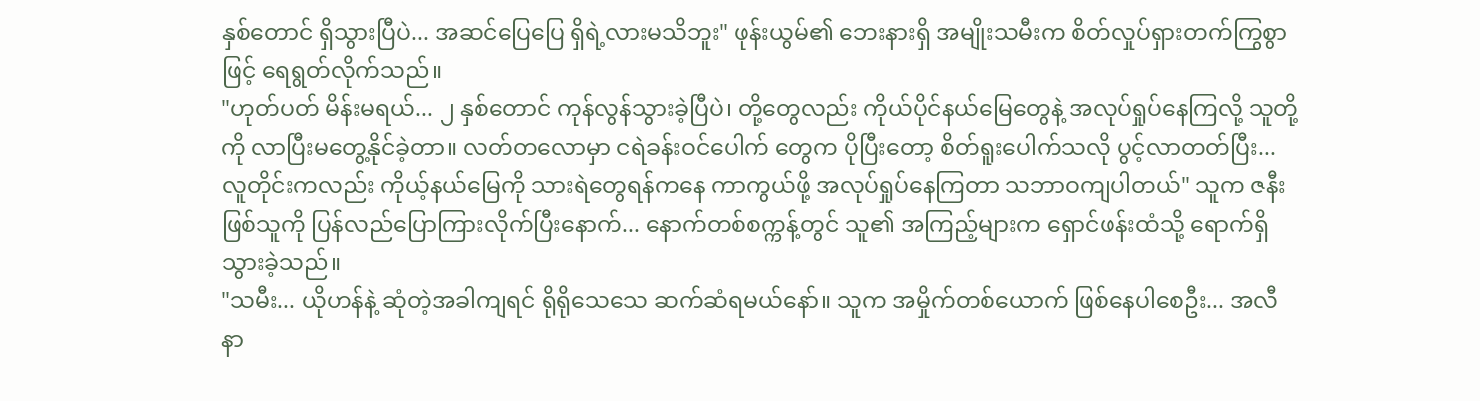နှစ်တောင် ရှိသွားပြီပဲ... အဆင်ပြေပြေ ရှိရဲ့လားမသိဘူး" ဖုန်းယွမ်၏ ဘေးနားရှိ အမျိုးသမီးက စိတ်လှုပ်ရှားတက်ကြွစွာဖြင့် ရေရွတ်လိုက်သည်။
"ဟုတ်ပတ် မိန်းမရယ်... ၂ နှစ်တောင် ကုန်လွန်သွားခဲ့ပြီပဲ၊ တို့တွေလည်း ကိုယ်ပိုင်နယ်မြေတွေနဲ့ အလုပ်ရှုပ်နေကြလို့ သူတို့ကို လာပြီးမတွေ့နိုင်ခဲ့တာ။ လတ်တလောမှာ ငရဲခန်းဝင်ပေါက် တွေက ပိုပြီးတော့ စိတ်ရူးပေါက်သလို ပွင့်လာတတ်ပြီး... လူတိုင်းကလည်း ကိုယ့်နယ်မြေကို သားရဲတွေရန်ကနေ ကာကွယ်ဖို့ အလုပ်ရှုပ်နေကြတာ သဘာဝကျပါတယ်" သူက ဇနီးဖြစ်သူကို ပြန်လည်ပြောကြားလိုက်ပြီးနောက်... နောက်တစ်စက္ကန့်တွင် သူ၏ အကြည့်များက ရှောင်ဖန်းထံသို့ ရောက်ရှိသွားခဲ့သည်။
"သမီး... ယိုဟန်နဲ့ ဆုံတဲ့အခါကျရင် ရိုရိုသေသေ ဆက်ဆံရမယ်နော်။ သူက အမှိုက်တစ်ယောက် ဖြစ်နေပါစေဦး... အလီနာ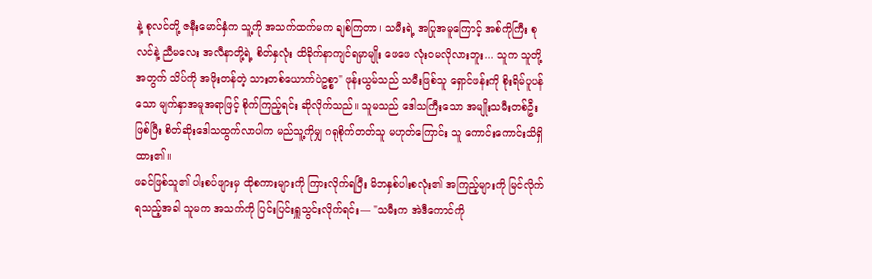နဲ့ စုလင်တို့ ဇနီးမောင်နှံက သူ့ကို အသက်ထက်မက ချစ်ကြတာ၊ သမီးရဲ့ အပြုအမူကြောင့် အစ်ကိုကြီး စုလင်နဲ့ ညီမလေး အလီနာတို့ရဲ့ စိတ်နှလုံး ထိခိုက်နာကျင်ရမှာမျိုး ဖေဖေ လုံးဝမလိုလားဘူး... သူက သူတို့အတွက် သိပ်ကို အဖိုးတန်တဲ့ သားတစ်ယောက်ပဲဥစ္စာ" ဖုန်းယွမ်သည် သမီးဖြစ်သူ ရှောင်ဖန်းကို စိုးရိမ်ပူပန်သော မျက်နှာအမူအရာဖြင့် စိုက်ကြည့်ရင်း ဆိုလိုက်သည်။ သူမသည် ဒေါသကြီးသော အမျိုးသမီးတစ်ဦးဖြစ်ပြီး စိတ်ဆိုးဒေါသထွက်လာပါက မည်သူ့ကိုမျှ ဂရုစိုက်တတ်သူ မဟုတ်ကြောင်း သူ ကောင်းကောင်းသိရှိထား၏။
ဖခင်ဖြစ်သူ၏ ပါးစပ်ဖျားမှ ထိုစကားများကို ကြားလိုက်ရပြီး မိဘနှစ်ပါးစလုံး၏ အကြည့်များကို မြင်လိုက်ရသည့်အခါ သူမက အသက်ကို ပြင်းပြင်းရှူသွင်းလိုက်ရင်း— "သမီးက အဲဒီကောင်ကို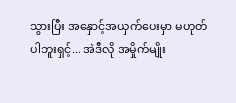သွားပြီး အနှောင့်အယှက်ပေးမှာ မဟုတ်ပါဘူးရှင့်... အဲဒီလို အမှိုက်မျိုး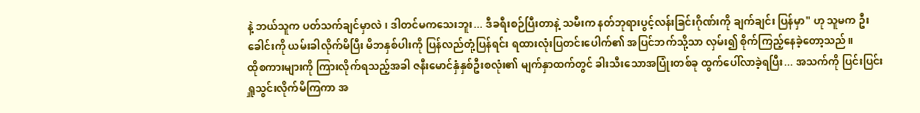နဲ့ ဘယ်သူက ပတ်သက်ချင်မှာလဲ၊ ဒါတင်မကသေးဘူး... ဒီခရီးစဉ်ပြီးတာနဲ့ သမီးက နတ်ဘုရားပွင့်လန်းခြင်းဂိုဏ်းကို ချက်ချင်း ပြန်မှာ" ဟု သူမက ဦးခေါင်းကို ယမ်းခါလိုက်မိပြီး မိဘနှစ်ပါးကို ပြန်လည်တုံ့ပြန်ရင်း ရထားလုံးပြတင်းပေါက်၏ အပြင်ဘက်သို့သာ လှမ်း၍ စိုက်ကြည့်နေခဲ့တော့သည်။
ထိုစကားများကို ကြားလိုက်ရသည့်အခါ ဇနီးမောင်နှံနှစ်ဦးစလုံး၏ မျက်နှာထက်တွင် ခါးသီးသောအပြုံးတစ်ခု ထွက်ပေါ်လာခဲ့ရပြီး... အသက်ကို ပြင်းပြင်းရှူသွင်းလိုက်မိကြကာ အ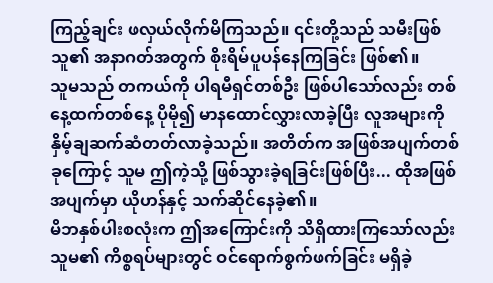ကြည့်ချင်း ဖလှယ်လိုက်မိကြသည်။ ၎င်းတို့သည် သမီးဖြစ်သူ၏ အနာဂတ်အတွက် စိုးရိမ်ပူပန်နေကြခြင်း ဖြစ်၏။
သူမသည် တကယ်ကို ပါရမီရှင်တစ်ဦး ဖြစ်ပါသော်လည်း တစ်နေ့ထက်တစ်နေ့ ပိုမို၍ မာနထောင်လွှားလာခဲ့ပြီး လူအများကို နှိမ့်ချဆက်ဆံတတ်လာခဲ့သည်။ အတိတ်က အဖြစ်အပျက်တစ်ခုကြောင့် သူမ ဤကဲ့သို့ ဖြစ်သွားခဲ့ရခြင်းဖြစ်ပြီး... ထိုအဖြစ်အပျက်မှာ ယိုဟန်နှင့် သက်ဆိုင်နေခဲ့၏။
မိဘနှစ်ပါးစလုံးက ဤအကြောင်းကို သိရှိထားကြသော်လည်း သူမ၏ ကိစ္စရပ်များတွင် ဝင်ရောက်စွက်ဖက်ခြင်း မရှိခဲ့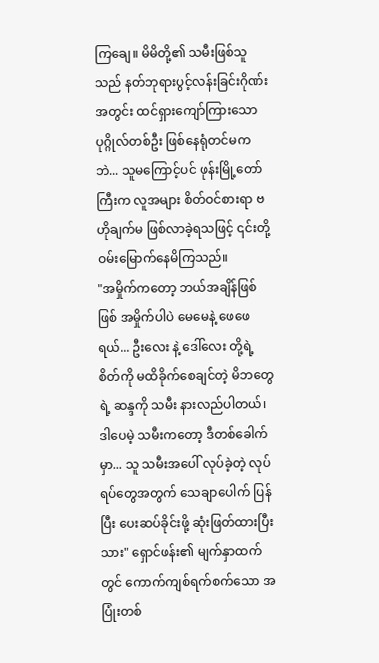ကြချေ။ မိမိတို့၏ သမီးဖြစ်သူသည် နတ်ဘုရားပွင့်လန်းခြင်းဂိုဏ်းအတွင်း ထင်ရှားကျော်ကြားသော ပုဂ္ဂိုလ်တစ်ဦး ဖြစ်နေရုံတင်မကဘဲ... သူမကြောင့်ပင် ဖုန်းမြို့တော် ကြီးက လူအများ စိတ်ဝင်စားရာ ဗဟိုချက်မ ဖြစ်လာခဲ့ရသဖြင့် ၎င်းတို့ ဝမ်းမြောက်နေမိကြသည်။
"အမှိုက်ကတော့ ဘယ်အချိန်ဖြစ်ဖြစ် အမှိုက်ပါပဲ မေမေနဲ့ ဖေဖေရယ်... ဦးလေး နဲ့ ဒေါ်လေး တို့ရဲ့ စိတ်ကို မထိခိုက်စေချင်တဲ့ မိဘတွေရဲ့ ဆန္ဒကို သမီး နားလည်ပါတယ်၊ ဒါပေမဲ့ သမီးကတော့ ဒီတစ်ခေါက်မှာ... သူ သမီးအပေါ် လုပ်ခဲ့တဲ့ လုပ်ရပ်တွေအတွက် သေချာပေါက် ပြန်ပြီး ပေးဆပ်ခိုင်းဖို့ ဆုံးဖြတ်ထားပြီးသား" ရှောင်ဖန်း၏ မျက်နှာထက်တွင် ကောက်ကျစ်ရက်စက်သော အပြုံးတစ်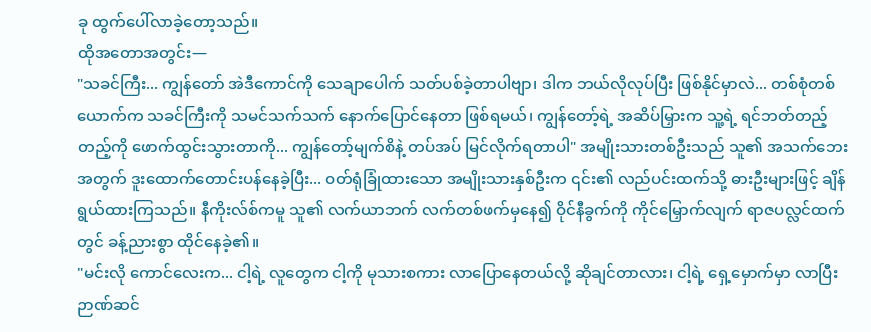ခု ထွက်ပေါ်လာခဲ့တော့သည်။
ထိုအတောအတွင်း—
"သခင်ကြီး... ကျွန်တော် အဲဒီကောင်ကို သေချာပေါက် သတ်ပစ်ခဲ့တာပါဗျာ၊ ဒါက ဘယ်လိုလုပ်ပြီး ဖြစ်နိုင်မှာလဲ... တစ်စုံတစ်ယောက်က သခင်ကြီးကို သမင်သက်သက် နောက်ပြောင်နေတာ ဖြစ်ရမယ်၊ ကျွန်တော့်ရဲ့ အဆိပ်မြှားက သူ့ရဲ့ ရင်ဘတ်တည့်တည့်ကို ဖောက်ထွင်းသွားတာကို... ကျွန်တော့်မျက်စိနဲ့ တပ်အပ် မြင်လိုက်ရတာပါ" အမျိုးသားတစ်ဦးသည် သူ၏ အသက်ဘေးအတွက် ဒူးထောက်တောင်းပန်နေခဲ့ပြီး... ဝတ်ရုံခြုံထားသော အမျိုးသားနှစ်ဦးက ၎င်း၏ လည်ပင်းထက်သို့ ဓားဦးများဖြင့် ချိန်ရွယ်ထားကြသည်။ နီကိုးလ်စ်ကမူ သူ၏ လက်ယာဘက် လက်တစ်ဖက်မှနေ၍ ဝိုင်နီခွက်ကို ကိုင်မြှောက်လျက် ရာဇပလ္လင်ထက်တွင် ခန့်ညားစွာ ထိုင်နေခဲ့၏။
"မင်းလို ကောင်လေးက... ငါ့ရဲ့ လူတွေက ငါ့ကို မုသားစကား လာပြောနေတယ်လို့ ဆိုချင်တာလား၊ ငါ့ရဲ့ ရှေ့မှောက်မှာ လာပြီး ဉာဏ်ဆင်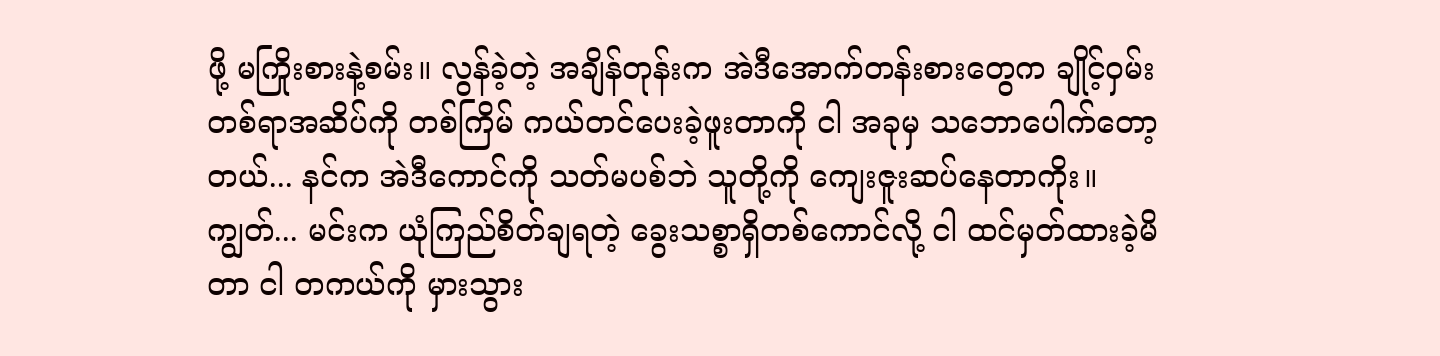ဖို့ မကြိုးစားနဲ့စမ်း။ လွန်ခဲ့တဲ့ အချိန်တုန်းက အဲဒီအောက်တန်းစားတွေက ချိုင့်ဝှမ်းတစ်ရာအဆိပ်ကို တစ်ကြိမ် ကယ်တင်ပေးခဲ့ဖူးတာကို ငါ အခုမှ သဘောပေါက်တော့တယ်... နင်က အဲဒီကောင်ကို သတ်မပစ်ဘဲ သူတို့ကို ကျေးဇူးဆပ်နေတာကိုး။
ကျွတ်... မင်းက ယုံကြည်စိတ်ချရတဲ့ ခွေးသစ္စာရှိတစ်ကောင်လို့ ငါ ထင်မှတ်ထားခဲ့မိတာ ငါ တကယ်ကို မှားသွား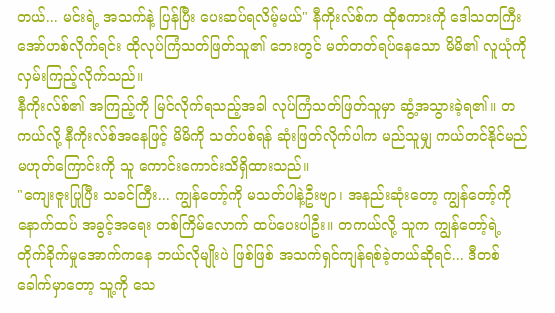တယ်... မင်းရဲ့ အသက်နဲ့ ပြန်ပြီး ပေးဆပ်ရလိမ့်မယ်" နီကိုးလ်စ်က ထိုစကားကို ဒေါသတကြီး အော်ဟစ်လိုက်ရင်း ထိုလုပ်ကြံသတ်ဖြတ်သူ၏ ဘေးတွင် မတ်တတ်ရပ်နေသော မိမိ၏ လူယုံကို လှမ်းကြည့်လိုက်သည်။
နီကိုးလ်စ်၏ အကြည့်ကို မြင်လိုက်ရသည့်အခါ လုပ်ကြံသတ်ဖြတ်သူမှာ ဆွံ့အသွားခဲ့ရ၏။ တကယ်လို့ နီကိုးလ်စ်အနေဖြင့် မိမိကို သတ်ပစ်ရန် ဆုံးဖြတ်လိုက်ပါက မည်သူမျှ ကယ်တင်နိုင်မည်မဟုတ်ကြောင်းကို သူ ကောင်းကောင်းသိရှိထားသည်။
"ကျေးဇူးပြုပြီး သခင်ကြီး... ကျွန်တော့်ကို မသတ်ပါနဲ့ဦးဗျာ၊ အနည်းဆုံးတော့ ကျွန်တော့်ကို နောက်ထပ် အခွင့်အရေး တစ်ကြိမ်လောက် ထပ်ပေးပါဦး။ တကယ်လို့ သူက ကျွန်တော့်ရဲ့ တိုက်ခိုက်မှုအောက်ကနေ ဘယ်လိုမျိုးပဲ ဖြစ်ဖြစ် အသက်ရှင်ကျန်ရစ်ခဲ့တယ်ဆိုရင်... ဒီတစ်ခေါက်မှာတော့ သူ့ကို သေ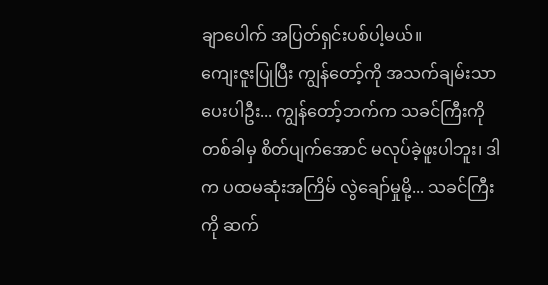ချာပေါက် အပြတ်ရှင်းပစ်ပါ့မယ်။
ကျေးဇူးပြုပြီး ကျွန်တော့်ကို အသက်ချမ်းသာပေးပါဦး... ကျွန်တော့်ဘက်က သခင်ကြီးကို တစ်ခါမှ စိတ်ပျက်အောင် မလုပ်ခဲ့ဖူးပါဘူး၊ ဒါက ပထမဆုံးအကြိမ် လွဲချော်မှုမို့... သခင်ကြီးကို ဆက်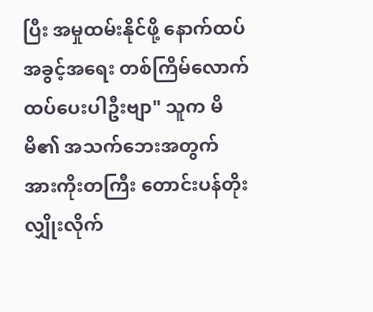ပြီး အမှုထမ်းနိုင်ဖို့ နောက်ထပ် အခွင့်အရေး တစ်ကြိမ်လောက် ထပ်ပေးပါဦးဗျာ" သူက မိမိ၏ အသက်ဘေးအတွက် အားကိုးတကြီး တောင်းပန်တိုးလျှိုးလိုက်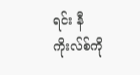ရင်း နီကိုးလ်စ်ကို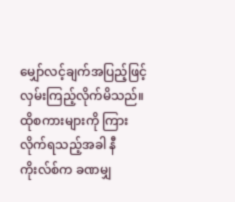မျှော်လင့်ချက်အပြည့်ဖြင့် လှမ်းကြည့်လိုက်မိသည်။
ထိုစကားများကို ကြားလိုက်ရသည့်အခါ နီကိုးလ်စ်က ခဏမျှ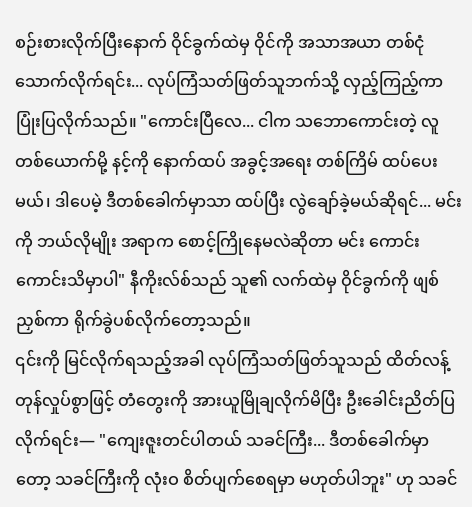စဉ်းစားလိုက်ပြီးနောက် ဝိုင်ခွက်ထဲမှ ဝိုင်ကို အသာအယာ တစ်ငုံသောက်လိုက်ရင်း... လုပ်ကြံသတ်ဖြတ်သူဘက်သို့ လှည့်ကြည့်ကာ ပြုံးပြလိုက်သည်။ "ကောင်းပြီလေ... ငါက သဘောကောင်းတဲ့ လူတစ်ယောက်မို့ နင့်ကို နောက်ထပ် အခွင့်အရေး တစ်ကြိမ် ထပ်ပေးမယ်၊ ဒါပေမဲ့ ဒီတစ်ခေါက်မှာသာ ထပ်ပြီး လွဲချော်ခဲ့မယ်ဆိုရင်... မင်းကို ဘယ်လိုမျိုး အရာက စောင့်ကြိုနေမလဲဆိုတာ မင်း ကောင်းကောင်းသိမှာပါ" နီကိုးလ်စ်သည် သူ၏ လက်ထဲမှ ဝိုင်ခွက်ကို ဖျစ်ညှစ်ကာ ရိုက်ခွဲပစ်လိုက်တော့သည်။
၎င်းကို မြင်လိုက်ရသည့်အခါ လုပ်ကြံသတ်ဖြတ်သူသည် ထိတ်လန့်တုန်လှုပ်စွာဖြင့် တံတွေးကို အားယူမြိုချလိုက်မိပြီး ဦးခေါင်းညိတ်ပြလိုက်ရင်း— "ကျေးဇူးတင်ပါတယ် သခင်ကြီး... ဒီတစ်ခေါက်မှာတော့ သခင်ကြီးကို လုံးဝ စိတ်ပျက်စေရမှာ မဟုတ်ပါဘူး" ဟု သခင်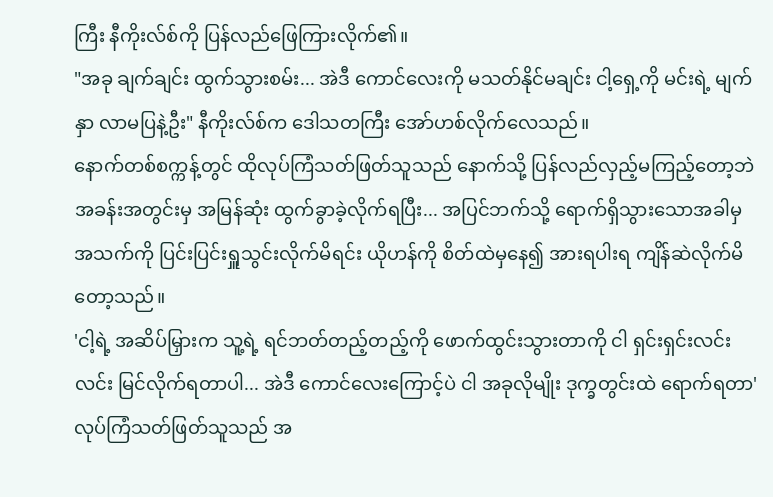ကြီး နီကိုးလ်စ်ကို ပြန်လည်ဖြေကြားလိုက်၏။
"အခု ချက်ချင်း ထွက်သွားစမ်း... အဲဒီ ကောင်လေးကို မသတ်နိုင်မချင်း ငါ့ရှေ့ကို မင်းရဲ့ မျက်နှာ လာမပြနဲ့ဦး" နီကိုးလ်စ်က ဒေါသတကြီး အော်ဟစ်လိုက်လေသည်။
နောက်တစ်စက္ကန့်တွင် ထိုလုပ်ကြံသတ်ဖြတ်သူသည် နောက်သို့ ပြန်လည်လှည့်မကြည့်တော့ဘဲ အခန်းအတွင်းမှ အမြန်ဆုံး ထွက်ခွာခဲ့လိုက်ရပြီး... အပြင်ဘက်သို့ ရောက်ရှိသွားသောအခါမှ အသက်ကို ပြင်းပြင်းရှူသွင်းလိုက်မိရင်း ယိုဟန်ကို စိတ်ထဲမှနေ၍ အားရပါးရ ကျိန်ဆဲလိုက်မိတော့သည်။
'ငါ့ရဲ့ အဆိပ်မြှားက သူ့ရဲ့ ရင်ဘတ်တည့်တည့်ကို ဖောက်ထွင်းသွားတာကို ငါ ရှင်းရှင်းလင်းလင်း မြင်လိုက်ရတာပါ... အဲဒီ ကောင်လေးကြောင့်ပဲ ငါ အခုလိုမျိုး ဒုက္ခတွင်းထဲ ရောက်ရတာ' လုပ်ကြံသတ်ဖြတ်သူသည် အ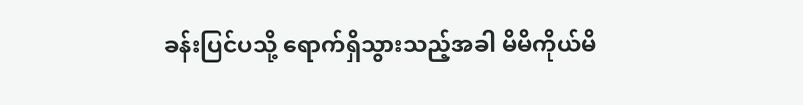ခန်းပြင်ပသို့ ရောက်ရှိသွားသည့်အခါ မိမိကိုယ်မိ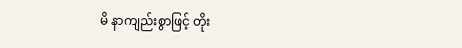မိ နာကျည်းစွာဖြင့် တိုး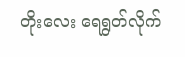တိုးလေး ရေရွတ်လိုက်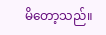မိတော့သည်။